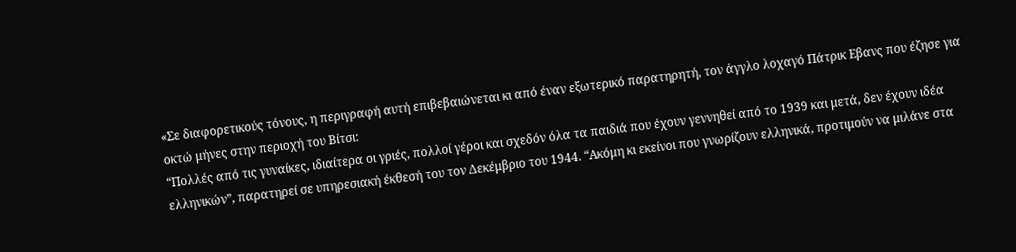«Σε διαφορετικούς τόνους, η περιγραφή αυτή επιβεβαιώνεται κι από έναν εξωτερικό παρατηρητή, τον άγγλο λοχαγό Πάτρικ Εβανς που έζησε για οκτώ μήνες στην περιοχή του Βίτσι:
“Πολλές από τις γυναίκες, ιδιαίτερα οι γριές, πολλοί γέροι και σχεδόν όλα τα παιδιά που έχουν γεννηθεί από το 1939 και μετά, δεν έχουν ιδέα ελληνικών”, παρατηρεί σε υπηρεσιακή έκθεσή του τον Δεκέμβριο του 1944. “Ακόμη κι εκείνοι που γνωρίζουν ελληνικά, προτιμούν να μιλάνε στα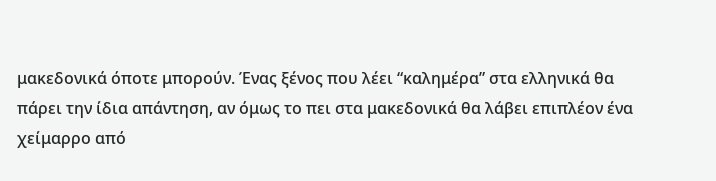μακεδονικά όποτε μπορούν. Ένας ξένος που λέει “καλημέρα” στα ελληνικά θα πάρει την ίδια απάντηση, αν όμως το πει στα μακεδονικά θα λάβει επιπλέον ένα χείμαρρο από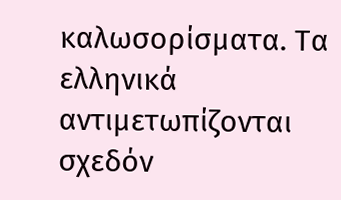καλωσορίσματα. Τα ελληνικά αντιμετωπίζονται σχεδόν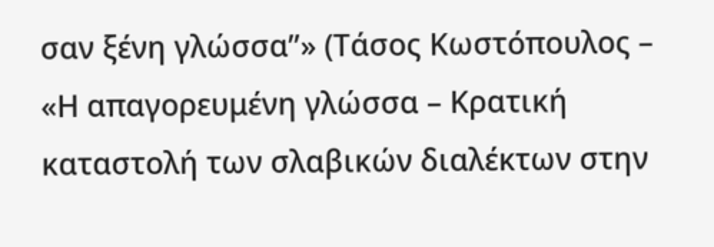σαν ξένη γλώσσα”» (Τάσος Κωστόπουλος – «Η απαγορευμένη γλώσσα – Κρατική καταστολή των σλαβικών διαλέκτων στην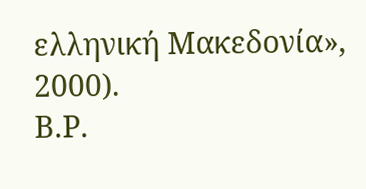ελληνική Μακεδονία», 2000).
Β.Ρ.